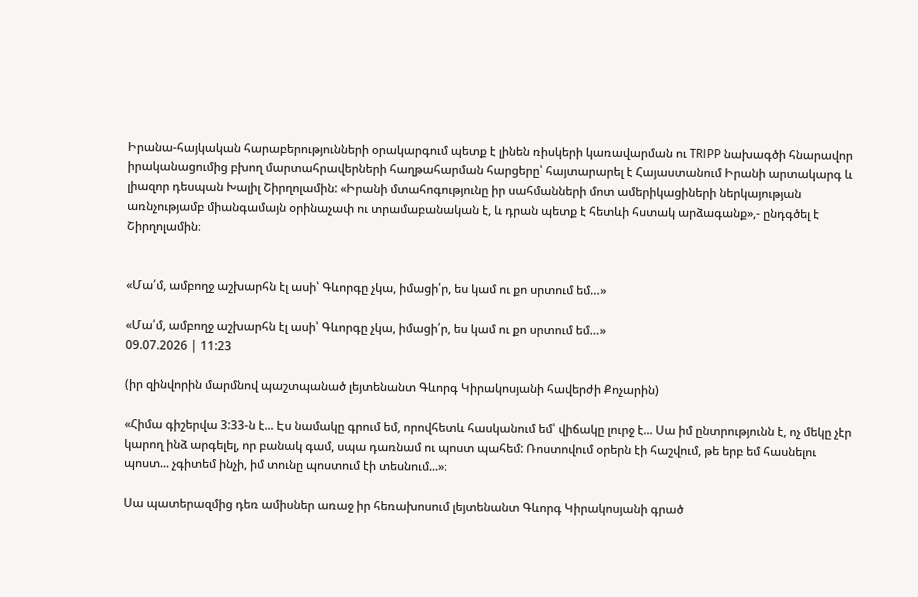Իրանա-հայկական հարաբերությունների օրակարգում պետք է լինեն ռիսկերի կառավարման ու TRIPP նախագծի հնարավոր իրականացումից բխող մարտահրավերների հաղթահարման հարցերը՝ հայտարարել է Հայաստանում Իրանի արտակարգ և լիազոր դեսպան Խալիլ Շիրղոլամին: «Իրանի մտահոգությունը իր սահմանների մոտ ամերիկացիների ներկայության առնչությամբ միանգամայն օրինաչափ ու տրամաբանական է, և դրան պետք է հետևի հստակ արձագանք»,- ընդգծել է Շիրղոլամին։


«Մա՛մ, ամբողջ աշխարհն էլ ասի՝ Գևորգը չկա, իմացի՛ր, ես կամ ու քո սրտում եմ…»

«Մա՛մ, ամբողջ աշխարհն էլ ասի՝ Գևորգը չկա, իմացի՛ր, ես կամ ու քո սրտում եմ…»
09.07.2026 | 11:23

(իր զինվորին մարմնով պաշտպանած լեյտենանտ Գևորգ Կիրակոսյանի հավերժի Քոչարին)

«Հիմա գիշերվա 3:33-ն է... Էս նամակը գրում եմ, որովհետև հասկանում եմ՝ վիճակը լուրջ է... Սա իմ ընտրությունն է, ոչ մեկը չէր կարող ինձ արգելել, որ բանակ գամ, սպա դառնամ ու պոստ պահեմ: Ռոստովում օրերն էի հաշվում, թե երբ եմ հասնելու պոստ... չգիտեմ ինչի, իմ տունը պոստում էի տեսնում...»։

Սա պատերազմից դեռ ամիսներ առաջ իր հեռախոսում լեյտենանտ Գևորգ Կիրակոսյանի գրած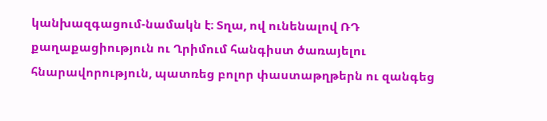կանխազգացում-նամակն է։ Տղա, ով ունենալով ՌԴ քաղաքացիություն ու Ղրիմում հանգիստ ծառայելու հնարավորություն, պատռեց բոլոր փաստաթղթերն ու զանգեց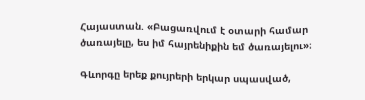Հայաստան. «Բացառվում է օտարի համար ծառայելը, ես իմ հայրենիքին եմ ծառայելու»։

Գևորգը երեք քույրերի երկար սպասված,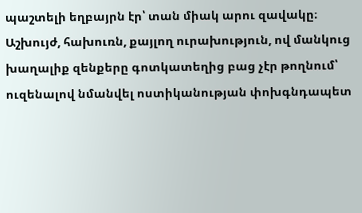պաշտելի եղբայրն էր՝ տան միակ արու զավակը։ Աշխույժ, հախուռն, քայլող ուրախություն, ով մանկուց խաղալիք զենքերը գոտկատեղից բաց չէր թողնում՝ ուզենալով նմանվել ոստիկանության փոխգնդապետ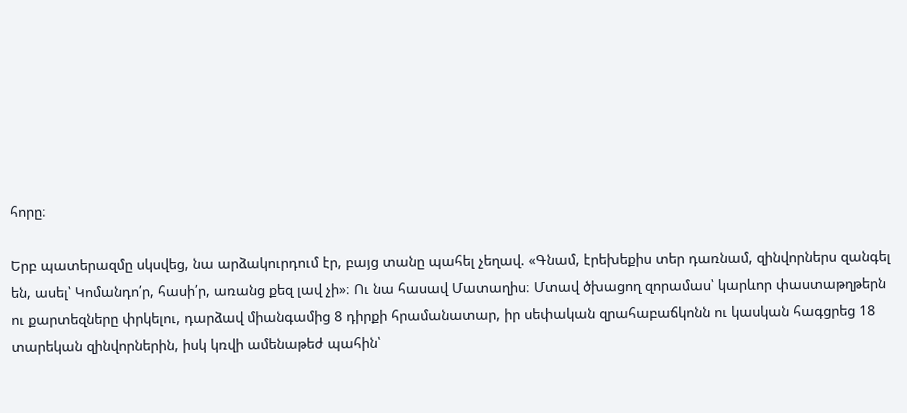հորը։

Երբ պատերազմը սկսվեց, նա արձակուրդում էր, բայց տանը պահել չեղավ. «Գնամ, էրեխեքիս տեր դառնամ, զինվորներս զանգել են, ասել՝ Կոմանդո՛ր, հասի՛ր, առանց քեզ լավ չի»։ Ու նա հասավ Մատաղիս։ Մտավ ծխացող զորամաս՝ կարևոր փաստաթղթերն ու քարտեզները փրկելու, դարձավ միանգամից 8 դիրքի հրամանատար, իր սեփական զրահաբաճկոնն ու կասկան հագցրեց 18 տարեկան զինվորներին, իսկ կռվի ամենաթեժ պահին՝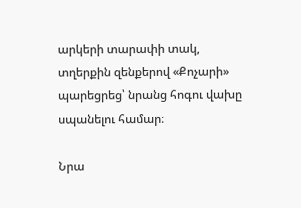արկերի տարափի տակ, տղերքին զենքերով «Քոչարի» պարեցրեց՝ նրանց հոգու վախը սպանելու համար։

Նրա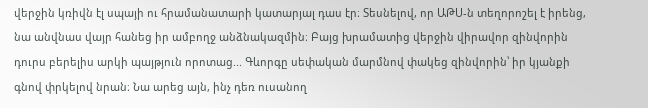վերջին կռիվն էլ սպայի ու հրամանատարի կատարյալ դաս էր։ Տեսնելով, որ ԱԹՍ-ն տեղորոշել է իրենց, նա անվնաս վայր հանեց իր ամբողջ անձնակազմին։ Բայց խրամատից վերջին վիրավոր զինվորին դուրս բերելիս արկի պայթյուն որոտաց... Գևորգը սեփական մարմնով փակեց զինվորին՝ իր կյանքի գնով փրկելով նրան։ Նա արեց այն, ինչ դեռ ուսանող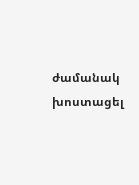ժամանակ խոստացել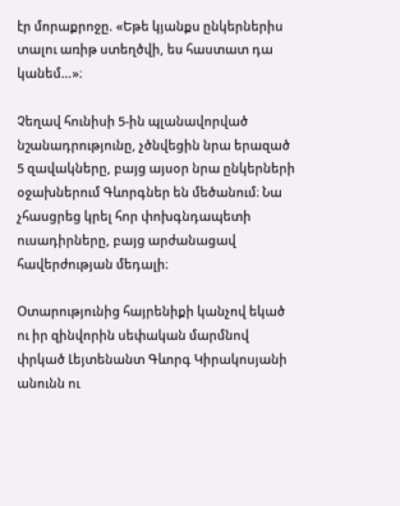էր մորաքրոջը. «Եթե կյանքս ընկերներիս տալու առիթ ստեղծվի, ես հաստատ դա կանեմ…»։

Չեղավ հունիսի 5-ին պլանավորված նշանադրությունը, չծնվեցին նրա երազած 5 զավակները, բայց այսօր նրա ընկերների օջախներում Գևորգներ են մեծանում։ Նա չհասցրեց կրել հոր փոխգնդապետի ուսադիրները, բայց արժանացավ հավերժության մեդալի։

Օտարությունից հայրենիքի կանչով եկած ու իր զինվորին սեփական մարմնով փրկած Լեյտենանտ Գևորգ Կիրակոսյանի անունն ու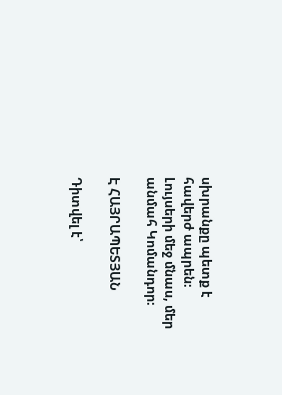սխրանքը պետք է հավերժ ապրեն։ Լույսերի մեջ մնաս, մեր անմահ Կոմանդոր։

Է ՀԱՅՐԱՊԵՏՅԱՆ

Դիտվել է՝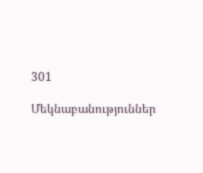301

Մեկնաբանություններ